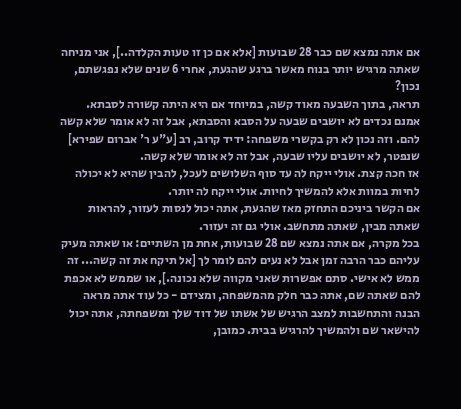אם אתה נמצא שם כבר 28 שבועות [אלא אם כן זו טעות הקלדה..], אני מניחה שאתה מרגיש יותר בנוח מאשר ברגע שהגעת, אחרי 6 שנים שלא נפגשתם, נכון?
תראה, בתוך השבעה מאוד קשה, במיוחד אם היא היתה קשורה לסבתא. אמנם נכדים לא יושבים שבעה על הסבא והסבתא, אבל זה לא אומר שלא קשה להם. וזה נכון לא רק בקשרי משפחה: ידיד קרוב, רב [ע"ע ר' אברום שפירא] שנפטר, לא יושבים עליו שבעה, אבל זה לא אומר שלא קשה.
אז חכה קצת. אולי ייקח לה עד סוף השלושים לעכל, להבין שהיא לא יכולה לחיות במוות אלא להמשיך לחיות. אולי ייקח לה יותר.
אם הקשר ביניכם התחזק מאז שהגעת, אתה יכול לנסות לעזור, להראות שאתה מבין, שאתה מתחשב. אולי גם זה יעזור.
בכל מקרה, אם אתה נמצא שם 28 שבועות, אחת מן השתיים: או שאתה מעיק עליהם כבר הרבה זמן אבל לא נעים להם לומר לך [אל תיקח את זה קשה... זה ממש לא אישי. סתם אפשרות שאני מקווה שלא נכונה.], או שממש לא אכפת להם שאתה שם, אתה כבר חלק מהמשפחה, ומצידם - כל עוד אתה מראה הבנה והתחשבות למצב הרגיש של אשתו של דוד שלך ומשפחתה, אתה יכול להישאר שם ולהמשיך להרגיש בבית. כמובן,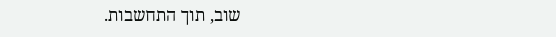שוב, תוך התחשבות.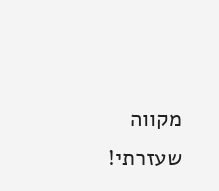מקווה שעזרתי!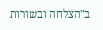ב"הצלחה ובשורות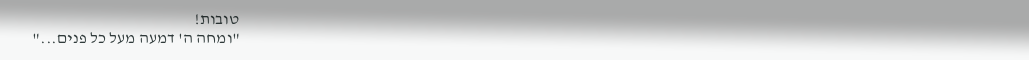טובות!
"ומחה ה' דמעה מעל כל פנים..."